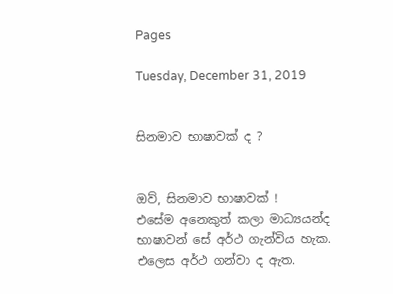Pages

Tuesday, December 31, 2019


සිනමාව භාෂාවක් ද ?


ඔව්, සිනමාව භාෂාවක් !
එසේම අනෙකුත් කලා මාධ්‍යයන්ද භාෂාවන් සේ අර්ථ ගැන්විය හැක. එලෙස අර්ථ ගන්වා ද ඇත.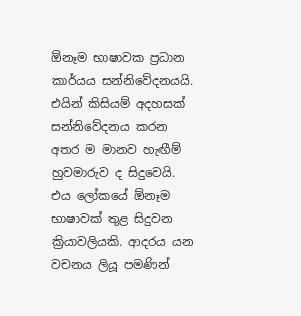ඕනෑම භාෂාවක ප්‍රධාන කාර්යය සන්නිවේදනයයි. එයින් කිසියම් අදහසක් සන්නිවේදනය කරන අතර ම මානව හැඟීම් හුවමාරුව ද සිදුවෙයි. එය ලෝකයේ ඕනෑම භාෂාවක් තුළ සිදුවන ක්‍රියාවලියකි. ආදරය යන වචනය ලියූ පමණින්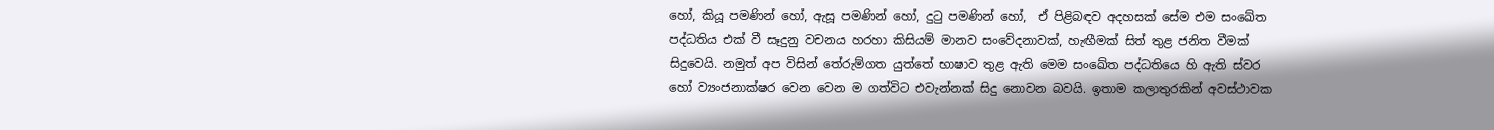හෝ, කියූ පමණින් හෝ, ඇසූ පමණින් හෝ, දුටු පමණින් හෝ,  ඒ පිළිබඳව අදහසක් සේම එම සංඛේත පද්ධතිය එක් වී සෑදුනු වචනය හරහා කිසියම් මානව සංවේදනාවක්, හැඟීමක් සිත් තුළ ජනිත වීමක් සිදුවෙයි. නමුත් අප විසින් තේරුම්ගත යුත්තේ භාෂාව තුළ ඇති මෙම සංඛේත පද්ධතියෙ හි ඇති ස්වර හෝ ව්‍යංජනාක්ෂර වෙන වෙන ම ගත්විට එවැන්නක් සිදු නොවන බවයි. ඉතාම කලාතුරකින් අවස්ථාවක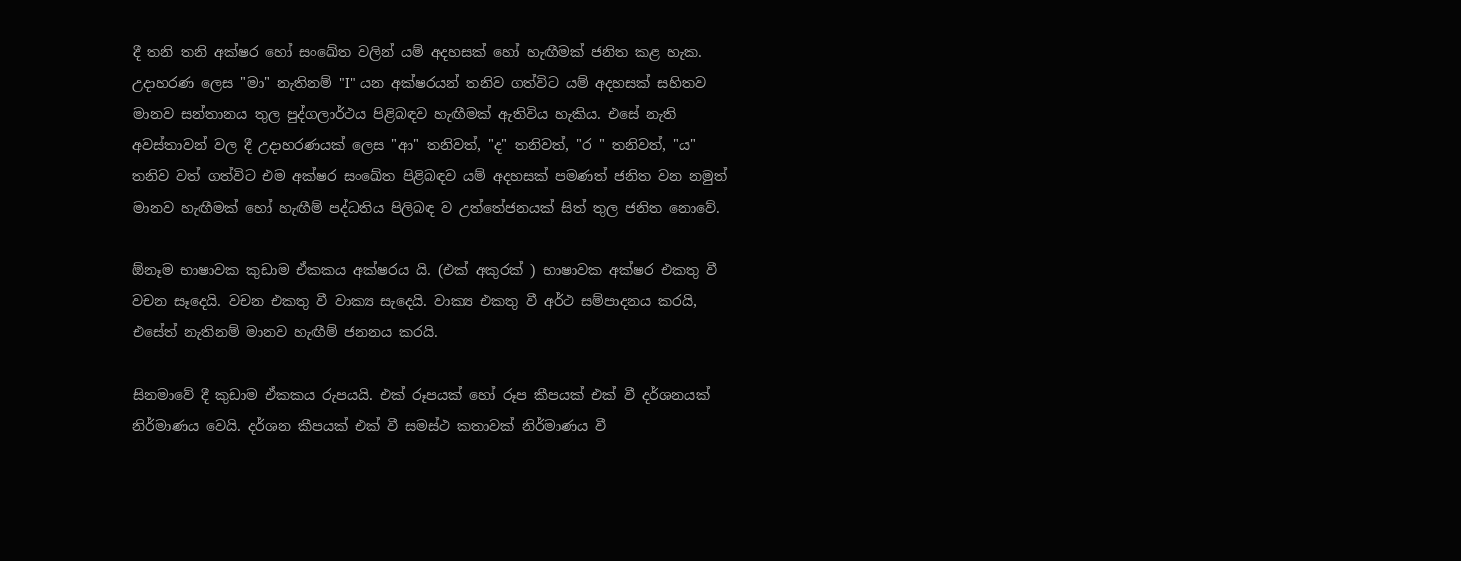දී තනි තනි අක්ෂර හෝ සංඛේත වලින් යම් අදහසක් හෝ හැඟීමක් ජනිත කළ හැක. උදාහරණ ලෙස "මා" නැතිනම් "I" යන අක්ෂරයන් තනිව ගත්විට යම් අදහසක් සහිතව මානව සන්තානය තුල පුද්ගලාර්ථය පිළිබඳව හැඟීමක් ඇතිවිය හැකිය. එසේ නැති අවස්තාවන් වල දී උදාහරණයක් ලෙස "ආ" තනිවත්, "ද" තනිවත්, "ර " තනිවත්, "ය" තනිව වත් ගත්විට එම අක්ෂර සංඛේත පිළිබඳව යම් අදහසක් පමණත් ජනිත වන නමුත් මානව හැඟීමක් හෝ හැඟීම් පද්ධතිය පිලිබඳ ව උත්තේජනයක් සිත් තුල ජනිත නොවේ.

ඕනෑම භාෂාවක කුඩාම ඒකකය අක්ෂරය යි. (එක් අකුරක් ) භාෂාවක අක්ෂර එකතු වී වචන සෑදෙයි. වචන එකතු වී වාක්‍ය සැදෙයි. වාක්‍ය එකතු වී අර්ථ සම්පාදනය කරයි, එසේත් නැතිනම් මානව හැඟීම් ජනනය කරයි.

සිනමාවේ දී කුඩාම ඒකකය රුපයයි. එක් රූපයක් හෝ රූප කීපයක් එක් වී දර්ශනයක් නිර්මාණය වෙයි. දර්ශන කීපයක් එක් වී සමස්ථ කතාවක් නිර්මාණය වී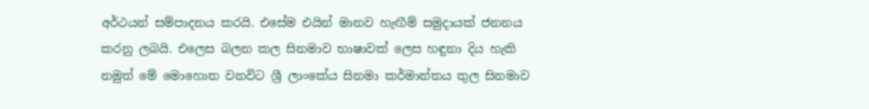අර්ථයන් සම්පාදනය කරයි. එසේම එයින් මානව හැඟීම් සමුදායක් ජනනය කරනු ලබයි. එලෙස බලන කල සිනමාව භාෂාවක් ලෙස හඳුනා දිය හැකි නමුත් මේ මොහොත වනවිට ශ්‍රී ලාංකේය සිනමා කර්මාන්තය තුල සිනමාව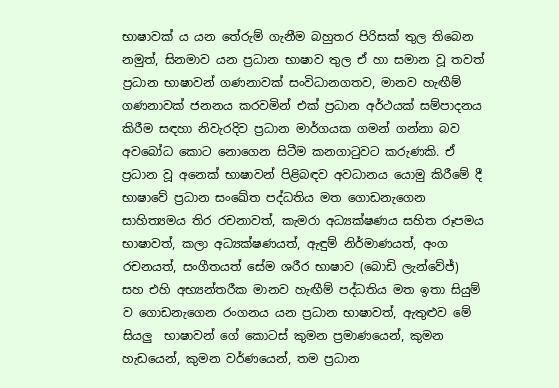භාෂාවක් ය යන තේරුම් ගැනීම බහුතර පිරිසක් තුල තිබෙන නමුත්, සිනමාව යන ප්‍රධාන භාෂාව තුල ඒ හා සමාන වූ තවත් ප්‍රධාන භාෂාවන් ගණනාවක් සංවිධානගතව, මානව හැඟීම් ගණනාවක් ජනනය කරවමින් එක් ප්‍රධාන අර්ථයක් සම්පාදනය කිරීම සඳහා නිවැරදිව ප්‍රධාන මාර්ගයක ගමන් ගන්නා බව අවබෝධ කොට නොගෙන සිටීම කනගාටුවට කරුණකි. ඒ ප්‍රධාන වූ අනෙක් භාෂාවන් පිළිබඳව අවධානය යොමු කිරීමේ දී භාෂාවේ ප්‍රධාන සංඛේත පද්ධතිය මත ගොඩනැගෙන සාහිත්‍යමය තිර රචනාවත්, කැමරා අධ්‍යක්ෂණය සහිත රූපමය භාෂාවත්, කලා අධ්‍යක්ෂණයත්, ඇඳුම් නිර්මාණයත්, අංග රචනයත්, සංගීතයත් සේම ශරීර භාෂාව (බොඩි ලැන්වේජ්) සහ එහි අභ්‍යන්තරීක මානව හැඟීම් පද්ධතිය මත ඉතා සියුම් ව ගොඩනැගෙන රංගනය යන ප්‍රධාන භාෂාවත්, ඇතුළුව මේ සියලු  භාෂාවන් ගේ කොටස් කුමන ප්‍රමාණයෙන්, කුමන හැඩයෙන්, කුමන වර්ණයෙන්, තම ප්‍රධාන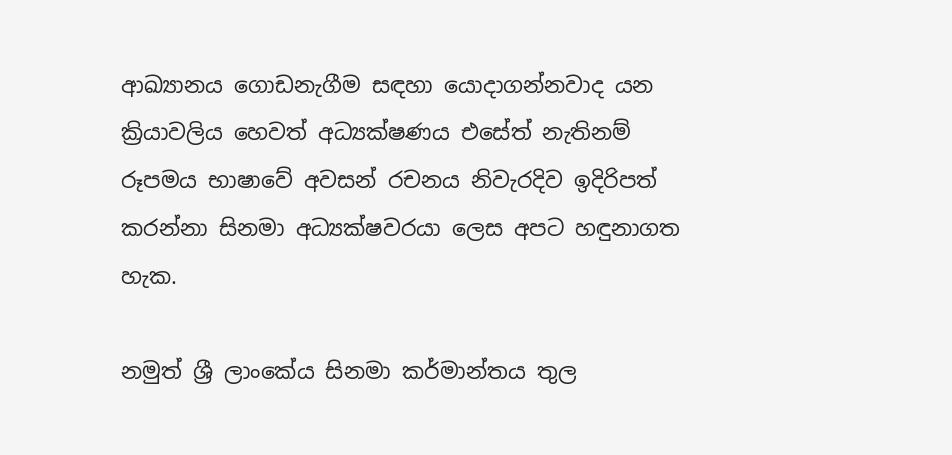ආඛ්‍යානය ගොඩනැගීම සඳහා යොදාගන්නවාද යන ක්‍රියාවලිය හෙවත් අධ්‍යක්ෂණය එසේත් නැතිනම් රූපමය භාෂාවේ අවසන් රචනය නිවැරදිව ඉදිරිපත් කරන්නා සිනමා අධ්‍යක්ෂවරයා ලෙස අපට හඳුනාගත හැක.

නමුත් ශ්‍රී ලාංකේය සිනමා කර්මාන්තය තුල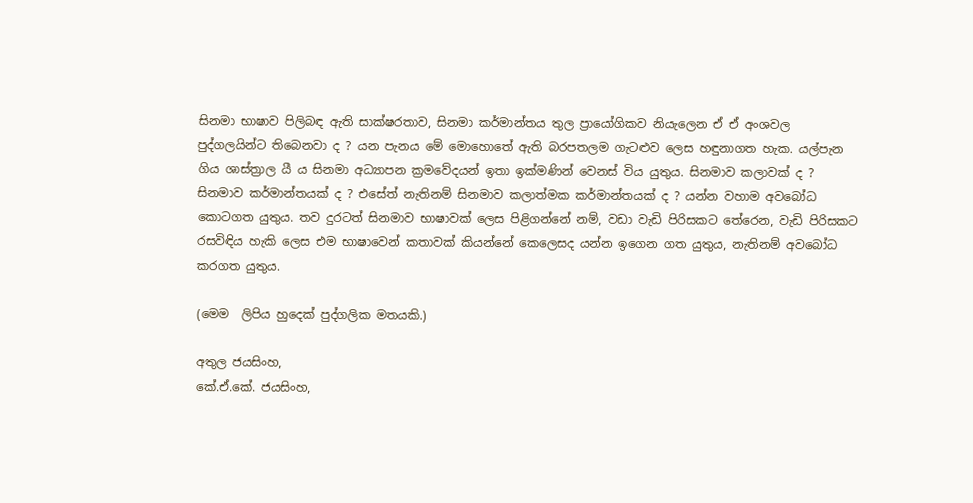සිනමා භාෂාව පිලිබඳ ඇති සාක්ෂරතාව, සිනමා කර්මාන්තය තුල ප්‍රායෝගිකව නියැලෙන ඒ ඒ අංශවල පුද්ගලයින්ට තිබෙනවා ද ? යන පැනය මේ මොහොතේ ඇති බරපතලම ගැටළුව ලෙස හඳුනාගත හැක. යල්පැන ගිය ශාස්ත්‍රාල යී ය සිනමා අධ්‍යාපන ක්‍රමවේදයන් ඉතා ඉක්මණින් වෙනස් විය යුතුය. සිනමාව කලාවක් ද ? සිනමාව කර්මාන්තයක් ද ? එසේත් නැතිනම් සිනමාව කලාත්මක කර්මාන්තයක් ද ? යන්න වහාම අවබෝධ කොටගත යුතුය. තව දුරටත් සිනමාව භාෂාවක් ලෙස පිළිගන්නේ නම්, වඩා වැඩි පිරිසකට තේරෙන, වැඩි පිරිසකට රසවිඳිය හැකි ලෙස එම භාෂාවෙන් කතාවක් කියන්නේ කෙලෙසද යන්න ඉගෙන ගත යුතුය, නැතිනම් අවබෝධ කරගත යුතුය.

(මෙම  ලිපිය හුදෙක් පුද්ගලික මතයකි.)

අතුල ජයසිංහ,
කේ.ඒ.කේ. ජයසිංහ,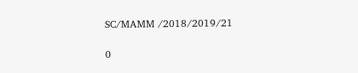SC/MAMM /2018/2019/21

0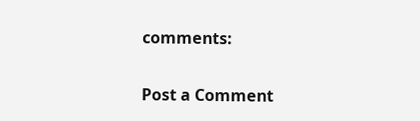comments:

Post a Comment